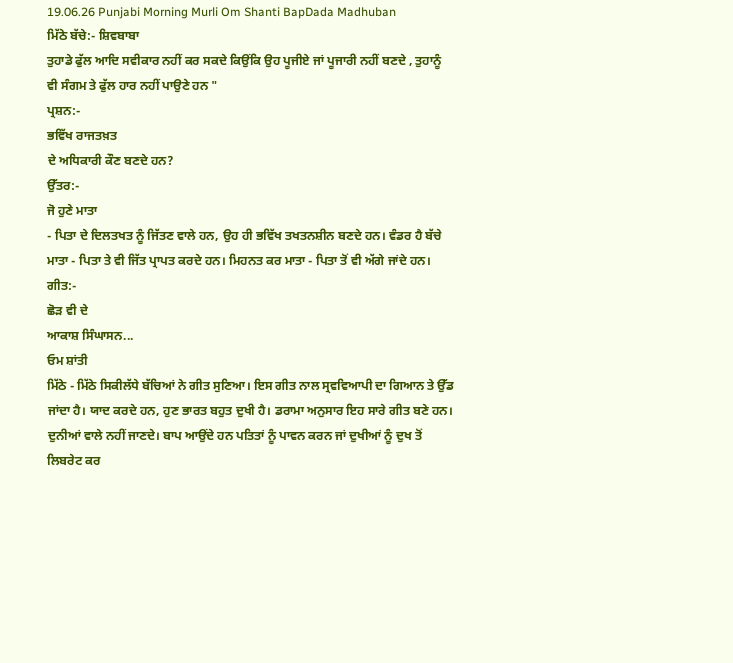19.06.26 Punjabi Morning Murli Om Shanti BapDada Madhuban
ਮਿੱਠੇ ਬੱਚੇ:- ਸ਼ਿਵਬਾਬਾ
ਤੁਹਾਡੇ ਫੁੱਲ ਆਦਿ ਸਵੀਕਾਰ ਨਹੀਂ ਕਰ ਸਕਦੇ ਕਿਉਂਕਿ ਉਹ ਪੂਜੀਏ ਜਾਂ ਪੂਜਾਰੀ ਨਹੀਂ ਬਣਦੇ , ਤੁਹਾਨੂੰ
ਵੀ ਸੰਗਮ ਤੇ ਫੁੱਲ ਹਾਰ ਨਹੀਂ ਪਾਉਣੇ ਹਨ "
ਪ੍ਰਸ਼ਨ:-
ਭਵਿੱਖ ਰਾਜਤਖ਼ਤ
ਦੇ ਅਧਿਕਾਰੀ ਕੌਣ ਬਣਦੇ ਹਨ?
ਉੱਤਰ:-
ਜੋ ਹੁਣੇ ਮਾਤਾ
- ਪਿਤਾ ਦੇ ਦਿਲਤਖਤ ਨੂੰ ਜਿੱਤਣ ਵਾਲੇ ਹਨ, ਉਹ ਹੀ ਭਵਿੱਖ ਤਖਤਨਸ਼ੀਨ ਬਣਦੇ ਹਨ। ਵੰਡਰ ਹੈ ਬੱਚੇ
ਮਾਤਾ - ਪਿਤਾ ਤੇ ਵੀ ਜਿੱਤ ਪ੍ਰਾਪਤ ਕਰਦੇ ਹਨ। ਮਿਹਨਤ ਕਰ ਮਾਤਾ - ਪਿਤਾ ਤੋਂ ਵੀ ਅੱਗੇ ਜਾਂਦੇ ਹਨ।
ਗੀਤ:-
ਛੋੜ ਵੀ ਦੇ
ਆਕਾਸ਼ ਸਿੰਘਾਸਨ...
ਓਮ ਸ਼ਾਂਤੀ
ਮਿੱਠੇ - ਮਿੱਠੇ ਸਿਕੀਲੱਧੇ ਬੱਚਿਆਂ ਨੇ ਗੀਤ ਸੁਣਿਆ। ਇਸ ਗੀਤ ਨਾਲ ਸ੍ਰਵਵਿਆਪੀ ਦਾ ਗਿਆਨ ਤੇ ਉੱਡ
ਜਾਂਦਾ ਹੈ। ਯਾਦ ਕਰਦੇ ਹਨ, ਹੁਣ ਭਾਰਤ ਬਹੁਤ ਦੁਖੀ ਹੈ। ਡਰਾਮਾ ਅਨੁਸਾਰ ਇਹ ਸਾਰੇ ਗੀਤ ਬਣੇ ਹਨ।
ਦੁਨੀਆਂ ਵਾਲੇ ਨਹੀਂ ਜਾਣਦੇ। ਬਾਪ ਆਉਂਦੇ ਹਨ ਪਤਿਤਾਂ ਨੂੰ ਪਾਵਨ ਕਰਨ ਜਾਂ ਦੁਖੀਆਂ ਨੂੰ ਦੁਖ ਤੋਂ
ਲਿਬਰੇਟ ਕਰ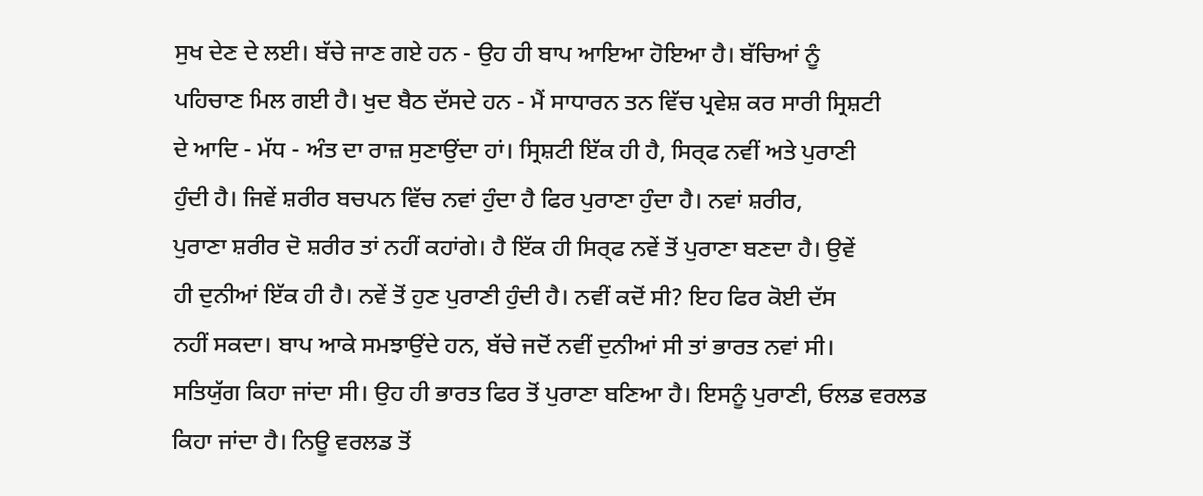ਸੁਖ ਦੇਣ ਦੇ ਲਈ। ਬੱਚੇ ਜਾਣ ਗਏ ਹਨ - ਉਹ ਹੀ ਬਾਪ ਆਇਆ ਹੋਇਆ ਹੈ। ਬੱਚਿਆਂ ਨੂੰ
ਪਹਿਚਾਣ ਮਿਲ ਗਈ ਹੈ। ਖੁਦ ਬੈਠ ਦੱਸਦੇ ਹਨ - ਮੈਂ ਸਾਧਾਰਨ ਤਨ ਵਿੱਚ ਪ੍ਰਵੇਸ਼ ਕਰ ਸਾਰੀ ਸ੍ਰਿਸ਼ਟੀ
ਦੇ ਆਦਿ - ਮੱਧ - ਅੰਤ ਦਾ ਰਾਜ਼ ਸੁਣਾਉਂਦਾ ਹਾਂ। ਸ੍ਰਿਸ਼ਟੀ ਇੱਕ ਹੀ ਹੈ, ਸਿਰ੍ਫ ਨਵੀਂ ਅਤੇ ਪੁਰਾਣੀ
ਹੁੰਦੀ ਹੈ। ਜਿਵੇਂ ਸ਼ਰੀਰ ਬਚਪਨ ਵਿੱਚ ਨਵਾਂ ਹੁੰਦਾ ਹੈ ਫਿਰ ਪੁਰਾਣਾ ਹੁੰਦਾ ਹੈ। ਨਵਾਂ ਸ਼ਰੀਰ,
ਪੁਰਾਣਾ ਸ਼ਰੀਰ ਦੋ ਸ਼ਰੀਰ ਤਾਂ ਨਹੀਂ ਕਹਾਂਗੇ। ਹੈ ਇੱਕ ਹੀ ਸਿਰ੍ਫ ਨਵੇਂ ਤੋਂ ਪੁਰਾਣਾ ਬਣਦਾ ਹੈ। ਉਵੇਂ
ਹੀ ਦੁਨੀਆਂ ਇੱਕ ਹੀ ਹੈ। ਨਵੇਂ ਤੋਂ ਹੁਣ ਪੁਰਾਣੀ ਹੁੰਦੀ ਹੈ। ਨਵੀਂ ਕਦੋਂ ਸੀ? ਇਹ ਫਿਰ ਕੋਈ ਦੱਸ
ਨਹੀਂ ਸਕਦਾ। ਬਾਪ ਆਕੇ ਸਮਝਾਉਂਦੇ ਹਨ, ਬੱਚੇ ਜਦੋਂ ਨਵੀਂ ਦੁਨੀਆਂ ਸੀ ਤਾਂ ਭਾਰਤ ਨਵਾਂ ਸੀ।
ਸਤਿਯੁੱਗ ਕਿਹਾ ਜਾਂਦਾ ਸੀ। ਉਹ ਹੀ ਭਾਰਤ ਫਿਰ ਤੋਂ ਪੁਰਾਣਾ ਬਣਿਆ ਹੈ। ਇਸਨੂੰ ਪੁਰਾਣੀ, ਓਲਡ ਵਰਲਡ
ਕਿਹਾ ਜਾਂਦਾ ਹੈ। ਨਿਊ ਵਰਲਡ ਤੋਂ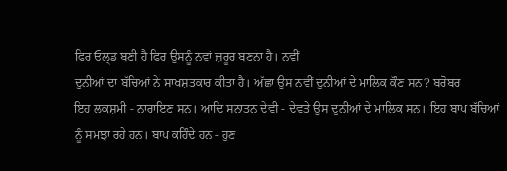ਫਿਰ ਓਲ੍ਡ ਬਣੀ ਹੈ ਫਿਰ ਉਸਨੂੰ ਨਵਾਂ ਜ਼ਰੂਰ ਬਣਨਾ ਹੈ। ਨਵੀਂ
ਦੁਨੀਆਂ ਦਾ ਬੱਚਿਆਂ ਨੇ ਸਾਖਸ਼ਤਕਾਰ ਕੀਤਾ ਹੈ। ਅੱਛਾ ਉਸ ਨਵੀਂ ਦੁਨੀਆਂ ਦੇ ਮਾਲਿਕ ਕੌਣ ਸਨ? ਬਰੋਬਰ
ਇਹ ਲਕਸ਼ਮੀ - ਨਾਰਾਇਣ ਸਨ। ਆਦਿ ਸਨਾਤਨ ਦੇਵੀ - ਦੇਵਤੇ ਉਸ ਦੁਨੀਆਂ ਦੇ ਮਾਲਿਕ ਸਨ। ਇਹ ਬਾਪ ਬੱਚਿਆਂ
ਨੂੰ ਸਮਝਾ ਰਹੇ ਹਨ। ਬਾਪ ਕਹਿੰਦੇ ਹਨ - ਹੁਣ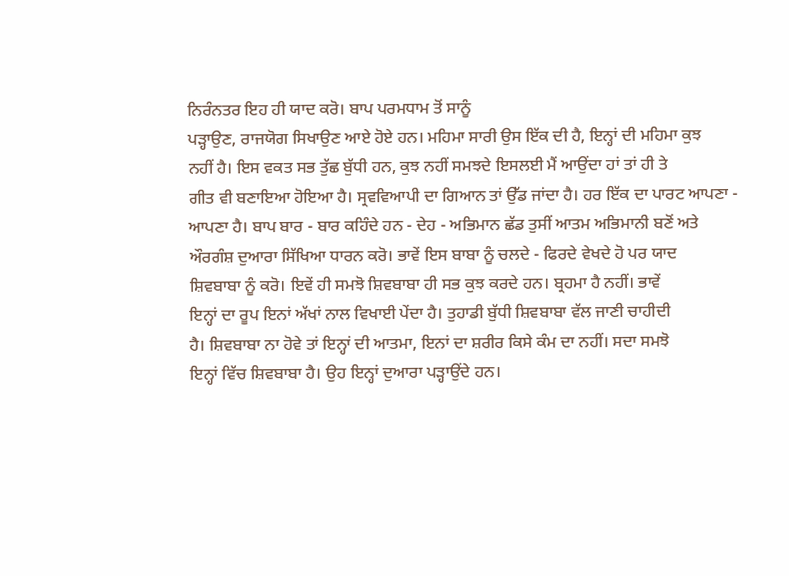ਨਿਰੰਨਤਰ ਇਹ ਹੀ ਯਾਦ ਕਰੋ। ਬਾਪ ਪਰਮਧਾਮ ਤੋਂ ਸਾਨੂੰ
ਪੜ੍ਹਾਉਣ, ਰਾਜਯੋਗ ਸਿਖਾਉਣ ਆਏ ਹੋਏ ਹਨ। ਮਹਿਮਾ ਸਾਰੀ ਉਸ ਇੱਕ ਦੀ ਹੈ, ਇਨ੍ਹਾਂ ਦੀ ਮਹਿਮਾ ਕੁਝ
ਨਹੀਂ ਹੈ। ਇਸ ਵਕਤ ਸਭ ਤੁੱਛ ਬੁੱਧੀ ਹਨ, ਕੁਝ ਨਹੀਂ ਸਮਝਦੇ ਇਸਲਈ ਮੈਂ ਆਉਂਦਾ ਹਾਂ ਤਾਂ ਹੀ ਤੇ
ਗੀਤ ਵੀ ਬਣਾਇਆ ਹੋਇਆ ਹੈ। ਸ੍ਰਵਵਿਆਪੀ ਦਾ ਗਿਆਨ ਤਾਂ ਉੱਡ ਜਾਂਦਾ ਹੈ। ਹਰ ਇੱਕ ਦਾ ਪਾਰਟ ਆਪਣਾ -
ਆਪਣਾ ਹੈ। ਬਾਪ ਬਾਰ - ਬਾਰ ਕਹਿੰਦੇ ਹਨ - ਦੇਹ - ਅਭਿਮਾਨ ਛੱਡ ਤੁਸੀਂ ਆਤਮ ਅਭਿਮਾਨੀ ਬਣੋਂ ਅਤੇ
ਔਰਗੰਸ਼ ਦੁਆਰਾ ਸਿੱਖਿਆ ਧਾਰਨ ਕਰੋ। ਭਾਵੇਂ ਇਸ ਬਾਬਾ ਨੂੰ ਚਲਦੇ - ਫਿਰਦੇ ਵੇਖਦੇ ਹੋ ਪਰ ਯਾਦ
ਸ਼ਿਵਬਾਬਾ ਨੂੰ ਕਰੋ। ਇਵੇਂ ਹੀ ਸਮਝੋ ਸ਼ਿਵਬਾਬਾ ਹੀ ਸਭ ਕੁਝ ਕਰਦੇ ਹਨ। ਬ੍ਰਹਮਾ ਹੈ ਨਹੀਂ। ਭਾਵੇਂ
ਇਨ੍ਹਾਂ ਦਾ ਰੂਪ ਇਨਾਂ ਅੱਖਾਂ ਨਾਲ ਵਿਖਾਈ ਪੇਂਦਾ ਹੈ। ਤੁਹਾਡੀ ਬੁੱਧੀ ਸ਼ਿਵਬਾਬਾ ਵੱਲ ਜਾਣੀ ਚਾਹੀਦੀ
ਹੈ। ਸ਼ਿਵਬਾਬਾ ਨਾ ਹੋਵੇ ਤਾਂ ਇਨ੍ਹਾਂ ਦੀ ਆਤਮਾ, ਇਨਾਂ ਦਾ ਸ਼ਰੀਰ ਕਿਸੇ ਕੰਮ ਦਾ ਨਹੀਂ। ਸਦਾ ਸਮਝੋ
ਇਨ੍ਹਾਂ ਵਿੱਚ ਸ਼ਿਵਬਾਬਾ ਹੈ। ਉਹ ਇਨ੍ਹਾਂ ਦੁਆਰਾ ਪੜ੍ਹਾਉਂਦੇ ਹਨ।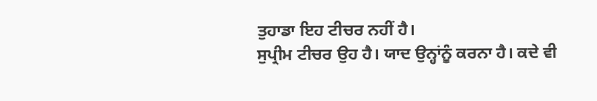ਤੁਹਾਡਾ ਇਹ ਟੀਚਰ ਨਹੀਂ ਹੈ।
ਸੁਪ੍ਰੀਮ ਟੀਚਰ ਉਹ ਹੈ। ਯਾਦ ਉਨ੍ਹਾਂਨੂੰ ਕਰਨਾ ਹੈ। ਕਦੇ ਵੀ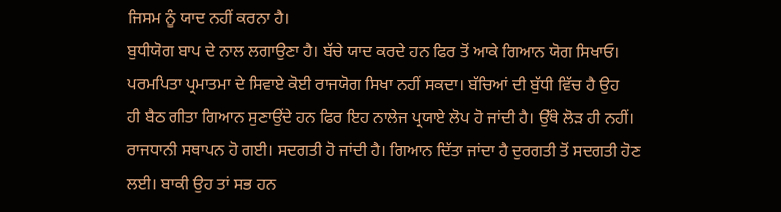ਜਿਸਮ ਨੂੰ ਯਾਦ ਨਹੀਂ ਕਰਨਾ ਹੈ।
ਬੁਧੀਯੋਗ ਬਾਪ ਦੇ ਨਾਲ ਲਗਾਉਣਾ ਹੈ। ਬੱਚੇ ਯਾਦ ਕਰਦੇ ਹਨ ਫਿਰ ਤੋਂ ਆਕੇ ਗਿਆਨ ਯੋਗ ਸਿਖਾਓ।
ਪਰਮਪਿਤਾ ਪ੍ਰਮਾਤਮਾ ਦੇ ਸਿਵਾਏ ਕੋਈ ਰਾਜਯੋਗ ਸਿਖਾ ਨਹੀਂ ਸਕਦਾ। ਬੱਚਿਆਂ ਦੀ ਬੁੱਧੀ ਵਿੱਚ ਹੈ ਉਹ
ਹੀ ਬੈਠ ਗੀਤਾ ਗਿਆਨ ਸੁਣਾਉਂਦੇ ਹਨ ਫਿਰ ਇਹ ਨਾਲੇਜ ਪ੍ਰਯਾਏ ਲੋਪ ਹੋ ਜਾਂਦੀ ਹੈ। ਉੱਥੇ ਲੋੜ ਹੀ ਨਹੀਂ।
ਰਾਜਧਾਨੀ ਸਥਾਪਨ ਹੋ ਗਈ। ਸਦਗਤੀ ਹੋ ਜਾਂਦੀ ਹੈ। ਗਿਆਨ ਦਿੱਤਾ ਜਾਂਦਾ ਹੈ ਦੁਰਗਤੀ ਤੋਂ ਸਦਗਤੀ ਹੋਣ
ਲਈ। ਬਾਕੀ ਉਹ ਤਾਂ ਸਭ ਹਨ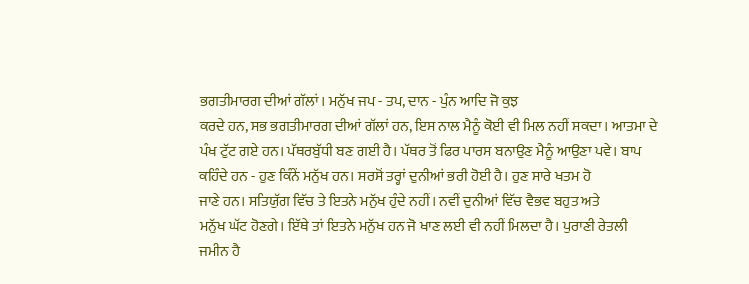ਭਗਤੀਮਾਰਗ ਦੀਆਂ ਗੱਲਾਂ। ਮਨੁੱਖ ਜਪ - ਤਪ, ਦਾਨ - ਪੁੰਨ ਆਦਿ ਜੋ ਕੁਝ
ਕਰਦੇ ਹਨ, ਸਭ ਭਗਤੀਮਾਰਗ ਦੀਆਂ ਗੱਲਾਂ ਹਨ, ਇਸ ਨਾਲ ਮੈਨੂੰ ਕੋਈ ਵੀ ਮਿਲ ਨਹੀਂ ਸਕਦਾ। ਆਤਮਾ ਦੇ
ਪੰਖ ਟੁੱਟ ਗਏ ਹਨ। ਪੱਥਰਬੁੱਧੀ ਬਣ ਗਈ ਹੈ। ਪੱਥਰ ਤੋਂ ਫਿਰ ਪਾਰਸ ਬਨਾਉਣ ਮੈਨੂੰ ਆਉਣਾ ਪਵੇ। ਬਾਪ
ਕਹਿੰਦੇ ਹਨ - ਹੁਣ ਕਿੰਨੇਂ ਮਨੁੱਖ ਹਨ। ਸਰਸੋਂ ਤਰ੍ਹਾਂ ਦੁਨੀਆਂ ਭਰੀ ਹੋਈ ਹੈ। ਹੁਣ ਸਾਰੇ ਖਤਮ ਹੋ
ਜਾਣੇ ਹਨ। ਸਤਿਯੁੱਗ ਵਿੱਚ ਤੇ ਇਤਨੇ ਮਨੁੱਖ ਹੁੰਦੇ ਨਹੀਂ। ਨਵੀਂ ਦੁਨੀਆਂ ਵਿੱਚ ਵੈਭਵ ਬਹੁਤ ਅਤੇ
ਮਨੁੱਖ ਘੱਟ ਹੋਣਗੇ। ਇੱਥੇ ਤਾਂ ਇਤਨੇ ਮਨੁੱਖ ਹਨ ਜੋ ਖਾਣ ਲਈ ਵੀ ਨਹੀਂ ਮਿਲਦਾ ਹੈ। ਪੁਰਾਣੀ ਰੇਤਲੀ
ਜਮੀਨ ਹੈ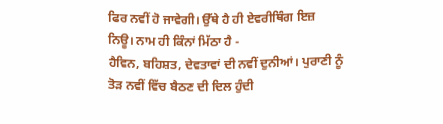ਫਿਰ ਨਵੀਂ ਹੋ ਜਾਵੇਗੀ। ਉੱਥੇ ਹੈ ਹੀ ਏਵਰੀਥਿੰਗ ਇਜ਼ ਨਿਊ। ਨਾਮ ਹੀ ਕਿੰਨਾਂ ਮਿੱਠਾ ਹੈ -
ਹੈਵਿਨ, ਬਹਿਸ਼ਤ, ਦੇਵਤਾਵਾਂ ਦੀ ਨਵੀਂ ਦੁਨੀਆਂ। ਪੁਰਾਣੀ ਨੂੰ ਤੋੜ ਨਵੀਂ ਵਿੱਚ ਬੈਠਣ ਦੀ ਦਿਲ ਹੁੰਦੀ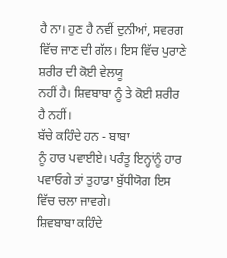ਹੈ ਨਾ। ਹੁਣ ਹੈ ਨਵੀਂ ਦੁਨੀਆਂ, ਸਵਰਗ ਵਿੱਚ ਜਾਣ ਦੀ ਗੱਲ। ਇਸ ਵਿੱਚ ਪੁਰਾਣੇ ਸ਼ਰੀਰ ਦੀ ਕੋਈ ਵੇਲਯੂ
ਨਹੀਂ ਹੈ। ਸ਼ਿਵਬਾਬਾ ਨੂੰ ਤੇ ਕੋਈ ਸ਼ਰੀਰ ਹੈ ਨਹੀਂ।
ਬੱਚੇ ਕਹਿੰਦੇ ਹਨ - ਬਾਬਾ
ਨੂੰ ਹਾਰ ਪਵਾਈਏ। ਪਰੰਤੂ ਇਨ੍ਹਾਂਨੂੰ ਹਾਰ ਪਵਾਓਗੇ ਤਾਂ ਤੁਹਾਡਾ ਬੁੱਧੀਯੋਗ ਇਸ ਵਿੱਚ ਚਲਾ ਜਾਵਗੇ।
ਸ਼ਿਵਬਾਬਾ ਕਹਿੰਦੇ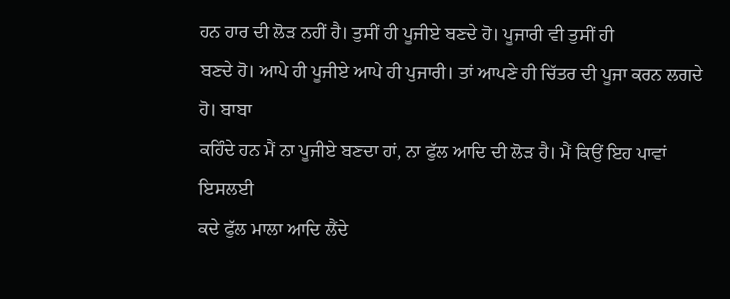ਹਨ ਹਾਰ ਦੀ ਲੋੜ ਨਹੀਂ ਹੈ। ਤੁਸੀਂ ਹੀ ਪੂਜੀਏ ਬਣਦੇ ਹੋ। ਪੂਜਾਰੀ ਵੀ ਤੁਸੀਂ ਹੀ
ਬਣਦੇ ਹੋ। ਆਪੇ ਹੀ ਪੂਜੀਏ ਆਪੇ ਹੀ ਪੁਜਾਰੀ। ਤਾਂ ਆਪਣੇ ਹੀ ਚਿੱਤਰ ਦੀ ਪੂਜਾ ਕਰਨ ਲਗਦੇ ਹੋ। ਬਾਬਾ
ਕਹਿੰਦੇ ਹਨ ਮੈਂ ਨਾ ਪੂਜੀਏ ਬਣਦਾ ਹਾਂ, ਨਾ ਫੁੱਲ ਆਦਿ ਦੀ ਲੋੜ ਹੈ। ਮੈਂ ਕਿਉਂ ਇਹ ਪਾਵਾਂ ਇਸਲਈ
ਕਦੇ ਫੁੱਲ ਮਾਲਾ ਆਦਿ ਲੈਂਦੇ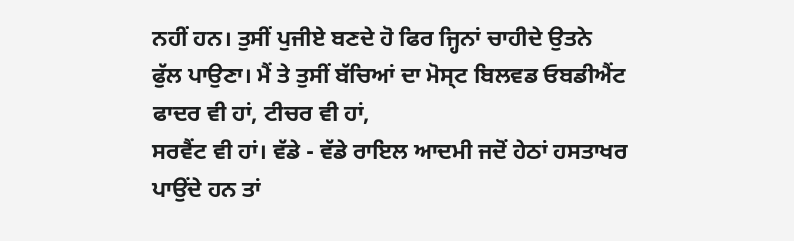ਨਹੀਂ ਹਨ। ਤੁਸੀਂ ਪੁਜੀਏ ਬਣਦੇ ਹੋ ਫਿਰ ਜ੍ਹਿਨਾਂ ਚਾਹੀਦੇ ਉਤਨੇ
ਫੁੱਲ ਪਾਉਣਾ। ਮੈਂ ਤੇ ਤੁਸੀਂ ਬੱਚਿਆਂ ਦਾ ਮੋਸ੍ਟ ਬਿਲਵਡ ਓਬਡੀਐਂਟ ਫਾਦਰ ਵੀ ਹਾਂ, ਟੀਚਰ ਵੀ ਹਾਂ,
ਸਰਵੈਂਟ ਵੀ ਹਾਂ। ਵੱਡੇ - ਵੱਡੇ ਰਾਇਲ ਆਦਮੀ ਜਦੋਂ ਹੇਠਾਂ ਹਸਤਾਖਰ ਪਾਉਂਦੇ ਹਨ ਤਾਂ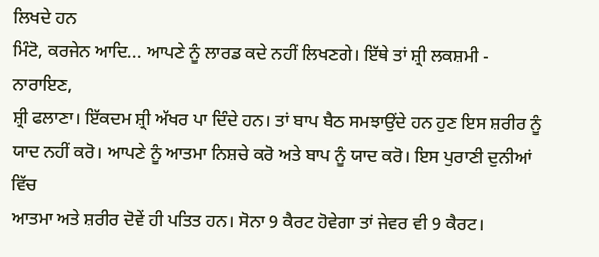ਲਿਖਦੇ ਹਨ
ਮਿੰਟੋ, ਕਰਜੇਨ ਆਦਿ... ਆਪਣੇ ਨੂੰ ਲਾਰਡ ਕਦੇ ਨਹੀਂ ਲਿਖਣਗੇ। ਇੱਥੇ ਤਾਂ ਸ਼੍ਰੀ ਲਕਸ਼ਮੀ - ਨਾਰਾਇਣ,
ਸ਼੍ਰੀ ਫਲਾਣਾ। ਇੱਕਦਮ ਸ਼੍ਰੀ ਅੱਖਰ ਪਾ ਦਿੰਦੇ ਹਨ। ਤਾਂ ਬਾਪ ਬੈਠ ਸਮਝਾਉਂਦੇ ਹਨ ਹੁਣ ਇਸ ਸ਼ਰੀਰ ਨੂੰ
ਯਾਦ ਨਹੀਂ ਕਰੋ। ਆਪਣੇ ਨੂੰ ਆਤਮਾ ਨਿਸ਼ਚੇ ਕਰੋ ਅਤੇ ਬਾਪ ਨੂੰ ਯਾਦ ਕਰੋ। ਇਸ ਪੁਰਾਣੀ ਦੁਨੀਆਂ ਵਿੱਚ
ਆਤਮਾ ਅਤੇ ਸ਼ਰੀਰ ਦੋਵੇਂ ਹੀ ਪਤਿਤ ਹਨ। ਸੋਨਾ 9 ਕੈਰਟ ਹੋਵੇਗਾ ਤਾਂ ਜੇਵਰ ਵੀ 9 ਕੈਰਟ।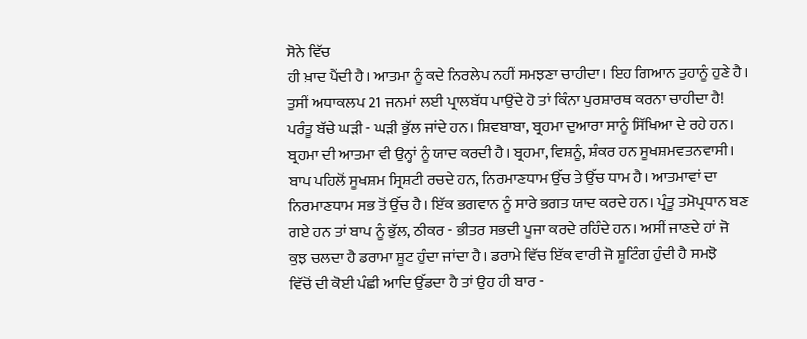ਸੋਨੇ ਵਿੱਚ
ਹੀ ਖ਼ਾਦ ਪੈਂਦੀ ਹੈ। ਆਤਮਾ ਨੂੰ ਕਦੇ ਨਿਰਲੇਪ ਨਹੀਂ ਸਮਝਣਾ ਚਾਹੀਦਾ। ਇਹ ਗਿਆਨ ਤੁਹਾਨੂੰ ਹੁਣੇ ਹੈ।
ਤੁਸੀਂ ਅਧਾਕਲਪ 21 ਜਨਮਾਂ ਲਈ ਪ੍ਰਾਲਬੱਧ ਪਾਉਂਦੇ ਹੋ ਤਾਂ ਕਿੰਨਾ ਪੁਰਸ਼ਾਰਥ ਕਰਨਾ ਚਾਹੀਦਾ ਹੈ!
ਪਰੰਤੂ ਬੱਚੇ ਘੜੀ - ਘੜੀ ਭੁੱਲ ਜਾਂਦੇ ਹਨ। ਸ਼ਿਵਬਾਬਾ, ਬ੍ਰਹਮਾ ਦੁਆਰਾ ਸਾਨੂੰ ਸਿੱਖਿਆ ਦੇ ਰਹੇ ਹਨ।
ਬ੍ਰਹਮਾ ਦੀ ਆਤਮਾ ਵੀ ਉਨ੍ਹਾਂ ਨੂੰ ਯਾਦ ਕਰਦੀ ਹੈ। ਬ੍ਰਹਮਾ, ਵਿਸ਼ਨੂੰ, ਸ਼ੰਕਰ ਹਨ ਸੂਖਸ਼ਮਵਤਨਵਾਸੀ।
ਬਾਪ ਪਹਿਲੋਂ ਸੂਖਸ਼ਮ ਸ੍ਰਿਸ਼ਟੀ ਰਚਦੇ ਹਨ, ਨਿਰਮਾਣਧਾਮ ਉੱਚ ਤੇ ਉੱਚ ਧਾਮ ਹੈ। ਆਤਮਾਵਾਂ ਦਾ
ਨਿਰਮਾਣਧਾਮ ਸਭ ਤੋਂ ਉੱਚ ਹੈ। ਇੱਕ ਭਗਵਾਨ ਨੂੰ ਸਾਰੇ ਭਗਤ ਯਾਦ ਕਰਦੇ ਹਨ। ਪ੍ਰੰਤੂ ਤਮੋਪ੍ਰਧਾਨ ਬਣ
ਗਏ ਹਨ ਤਾਂ ਬਾਪ ਨੂੰ ਭੁੱਲ, ਠੀਕਰ - ਭੀਤਰ ਸਭਦੀ ਪੂਜਾ ਕਰਦੇ ਰਹਿੰਦੇ ਹਨ। ਅਸੀਂ ਜਾਣਦੇ ਹਾਂ ਜੋ
ਕੁਝ ਚਲਦਾ ਹੈ ਡਰਾਮਾ ਸ਼ੂਟ ਹੁੰਦਾ ਜਾਂਦਾ ਹੈ। ਡਰਾਮੇ ਵਿੱਚ ਇੱਕ ਵਾਰੀ ਜੋ ਸ਼ੂਟਿੰਗ ਹੁੰਦੀ ਹੈ ਸਮਝੋ
ਵਿੱਚੋਂ ਦੀ ਕੋਈ ਪੰਛੀ ਆਦਿ ਉੱਡਦਾ ਹੈ ਤਾਂ ਉਹ ਹੀ ਬਾਰ -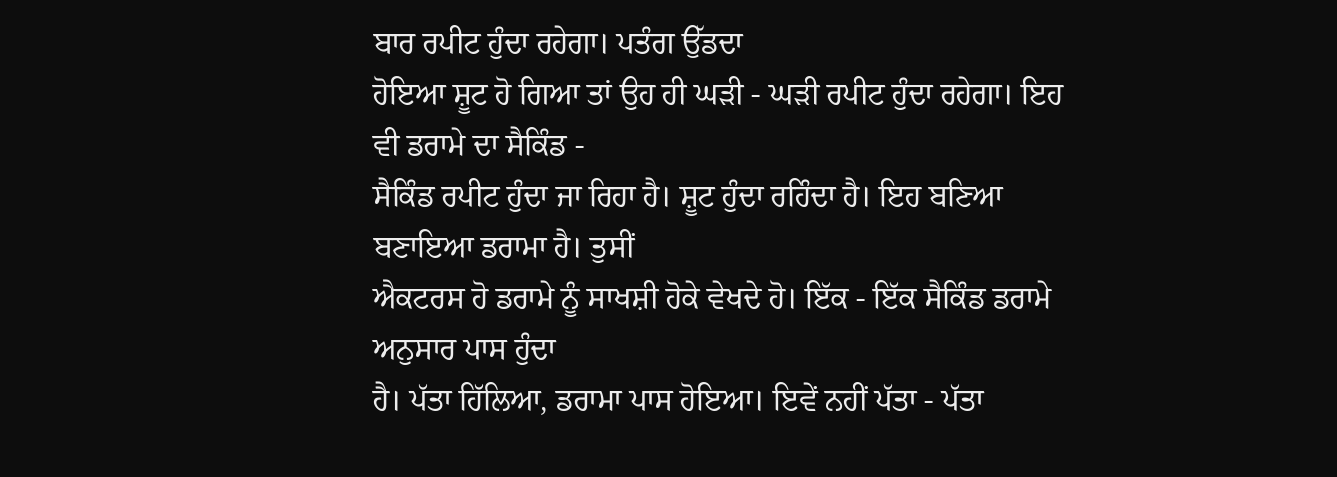ਬਾਰ ਰਪੀਟ ਹੁੰਦਾ ਰਹੇਗਾ। ਪਤੰਗ ਉੱਡਦਾ
ਹੋਇਆ ਸ਼ੂਟ ਹੋ ਗਿਆ ਤਾਂ ਉਹ ਹੀ ਘੜੀ - ਘੜੀ ਰਪੀਟ ਹੁੰਦਾ ਰਹੇਗਾ। ਇਹ ਵੀ ਡਰਾਮੇ ਦਾ ਸੈਕਿੰਡ -
ਸੈਕਿੰਡ ਰਪੀਟ ਹੁੰਦਾ ਜਾ ਰਿਹਾ ਹੈ। ਸ਼ੂਟ ਹੁੰਦਾ ਰਹਿੰਦਾ ਹੈ। ਇਹ ਬਣਿਆ ਬਣਾਇਆ ਡਰਾਮਾ ਹੈ। ਤੁਸੀਂ
ਐਕਟਰਸ ਹੋ ਡਰਾਮੇ ਨੂੰ ਸਾਖਸ਼ੀ ਹੋਕੇ ਵੇਖਦੇ ਹੋ। ਇੱਕ - ਇੱਕ ਸੈਕਿੰਡ ਡਰਾਮੇ ਅਨੁਸਾਰ ਪਾਸ ਹੁੰਦਾ
ਹੈ। ਪੱਤਾ ਹਿੱਲਿਆ, ਡਰਾਮਾ ਪਾਸ ਹੋਇਆ। ਇਵੇਂ ਨਹੀਂ ਪੱਤਾ - ਪੱਤਾ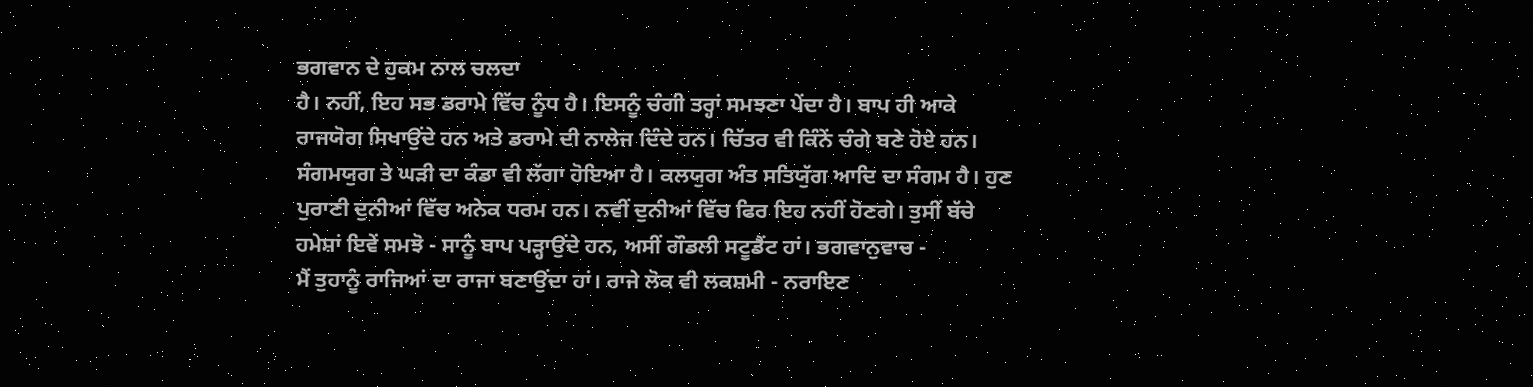ਭਗਵਾਨ ਦੇ ਹੁਕਮ ਨਾਲ ਚਲਦਾ
ਹੈ। ਨਹੀਂ, ਇਹ ਸਭ ਡਰਾਮੇ ਵਿੱਚ ਨੂੰਧ ਹੈ। ਇਸਨੂੰ ਚੰਗੀ ਤਰ੍ਹਾਂ ਸਮਝਣਾ ਪੇਂਦਾ ਹੈ। ਬਾਪ ਹੀ ਆਕੇ
ਰਾਜਯੋਗ ਸਿਖਾਉਂਦੇ ਹਨ ਅਤੇ ਡਰਾਮੇ ਦੀ ਨਾਲੇਜ ਦਿੰਦੇ ਹਨ। ਚਿੱਤਰ ਵੀ ਕਿੰਨੇਂ ਚੰਗੇ ਬਣੇ ਹੋਏ ਹਨ।
ਸੰਗਮਯੁਗ ਤੇ ਘੜੀ ਦਾ ਕੰਡਾ ਵੀ ਲੱਗਾ ਹੋਇਆ ਹੈ। ਕਲਯੁਗ ਅੰਤ ਸਤਿਯੁੱਗ ਆਦਿ ਦਾ ਸੰਗਮ ਹੈ। ਹੁਣ
ਪੁਰਾਣੀ ਦੁਨੀਆਂ ਵਿੱਚ ਅਨੇਕ ਧਰਮ ਹਨ। ਨਵੀਂ ਦੁਨੀਆਂ ਵਿੱਚ ਫਿਰ ਇਹ ਨਹੀਂ ਹੋਣਗੇ। ਤੁਸੀਂ ਬੱਚੇ
ਹਮੇਸ਼ਾਂ ਇਵੇਂ ਸਮਝੋ - ਸਾਨੂੰ ਬਾਪ ਪੜ੍ਹਾਉਂਦੇ ਹਨ, ਅਸੀਂ ਗੌਡਲੀ ਸਟੂਡੈਂਟ ਹਾਂ। ਭਗਵਾਨੁਵਾਚ -
ਮੈਂ ਤੁਹਾਨੂੰ ਰਾਜਿਆਂ ਦਾ ਰਾਜਾ ਬਣਾਉਂਦਾ ਹਾਂ। ਰਾਜੇ ਲੋਕ ਵੀ ਲਕਸ਼ਮੀ - ਨਰਾਇਣ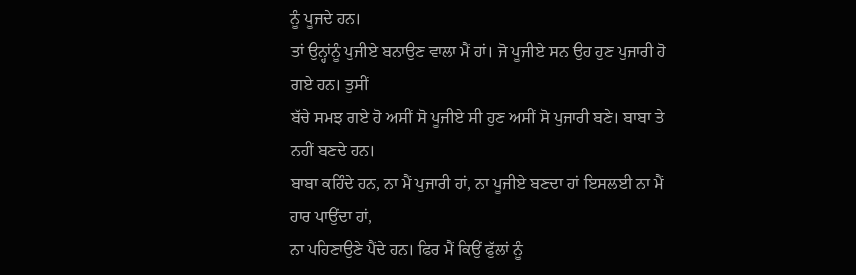ਨੂੰ ਪੂਜਦੇ ਹਨ।
ਤਾਂ ਉਨ੍ਹਾਂਨੂੰ ਪੁਜੀਏ ਬਨਾਉਣ ਵਾਲਾ ਮੈਂ ਹਾਂ। ਜੋ ਪੂਜੀਏ ਸਨ ਉਹ ਹੁਣ ਪੁਜਾਰੀ ਹੋ ਗਏ ਹਨ। ਤੁਸੀਂ
ਬੱਚੇ ਸਮਝ ਗਏ ਹੋ ਅਸੀਂ ਸੋ ਪੂਜੀਏ ਸੀ ਹੁਣ ਅਸੀਂ ਸੋ ਪੁਜਾਰੀ ਬਣੇ। ਬਾਬਾ ਤੇ ਨਹੀਂ ਬਣਦੇ ਹਨ।
ਬਾਬਾ ਕਹਿੰਦੇ ਹਨ, ਨਾ ਮੈਂ ਪੁਜਾਰੀ ਹਾਂ, ਨਾ ਪੂਜੀਏ ਬਣਦਾ ਹਾਂ ਇਸਲਈ ਨਾ ਮੈਂ ਹਾਰ ਪਾਉਂਦਾ ਹਾਂ,
ਨਾ ਪਹਿਣਾਉਣੇ ਪੈਂਦੇ ਹਨ। ਫਿਰ ਮੈਂ ਕਿਉਂ ਫੁੱਲਾਂ ਨੂੰ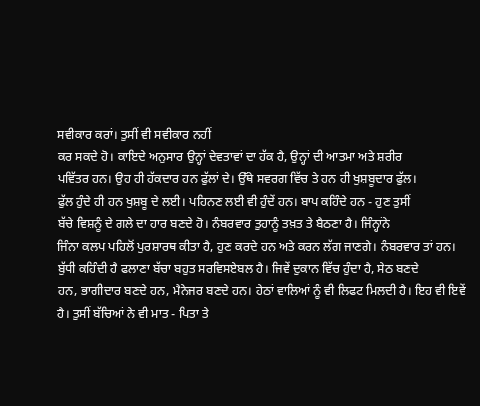ਸਵੀਕਾਰ ਕਰਾਂ। ਤੁਸੀਂ ਵੀ ਸਵੀਕਾਰ ਨਹੀਂ
ਕਰ ਸਕਦੇ ਹੋ। ਕਾਇਦੇ ਅਨੁਸਾਰ ਉਨ੍ਹਾਂ ਦੇਵਤਾਵਾਂ ਦਾ ਹੱਕ ਹੈ, ਉਨ੍ਹਾਂ ਦੀ ਆਤਮਾ ਅਤੇ ਸ਼ਰੀਰ
ਪਵਿੱਤਰ ਹਨ। ਉਹ ਹੀ ਹੱਕਦਾਰ ਹਨ ਫੁੱਲਾਂ ਦੇ। ਉੱਥੇ ਸਵਰਗ ਵਿੱਚ ਤੇ ਹਨ ਹੀ ਖੁਸ਼ਬੂਦਾਰ ਫੁੱਲ।
ਫੁੱਲ ਹੁੰਦੇ ਹੀ ਹਨ ਖੁਸ਼ਬੂ ਦੇ ਲਈ। ਪਹਿਨਣ ਲਈ ਵੀ ਹੁੰਦੇਂ ਹਨ। ਬਾਪ ਕਹਿੰਦੇ ਹਨ - ਹੁਣ ਤੁਸੀਂ
ਬੱਚੇ ਵਿਸ਼ਨੂੰ ਦੇ ਗਲੇ ਦਾ ਹਾਰ ਬਣਦੇ ਹੋ। ਨੰਬਰਵਾਰ ਤੁਹਾਨੂੰ ਤਖ਼ਤ ਤੇ ਬੈਠਣਾ ਹੈ। ਜਿੰਨ੍ਹਾਂਨੇ
ਜਿੰਨਾ ਕਲਪ ਪਹਿਲੋਂ ਪੁਰਸ਼ਾਰਥ ਕੀਤਾ ਹੈ, ਹੁਣ ਕਰਦੇ ਹਨ ਅਤੇ ਕਰਨ ਲੱਗ ਜਾਣਗੇ। ਨੰਬਰਵਾਰ ਤਾਂ ਹਨ।
ਬੁੱਧੀ ਕਹਿੰਦੀ ਹੈ ਫਲਾਣਾ ਬੱਚਾ ਬਹੁਤ ਸਰਵਿਸਏਬਲ ਹੈ। ਜਿਵੇਂ ਦੁਕਾਨ ਵਿੱਚ ਹੁੰਦਾ ਹੈ, ਸੇਠ ਬਣਦੇ
ਹਨ, ਭਾਗੀਦਾਰ ਬਣਦੇ ਹਨ, ਮੈਨੇਜਰ ਬਣਦੇ ਹਨ। ਹੇਠਾਂ ਵਾਲਿਆਂ ਨੂੰ ਵੀ ਲਿਫਟ ਮਿਲਦੀ ਹੈ। ਇਹ ਵੀ ਇਵੇਂ
ਹੈ। ਤੁਸੀਂ ਬੱਚਿਆਂ ਨੇ ਵੀ ਮਾਤ - ਪਿਤਾ ਤੇ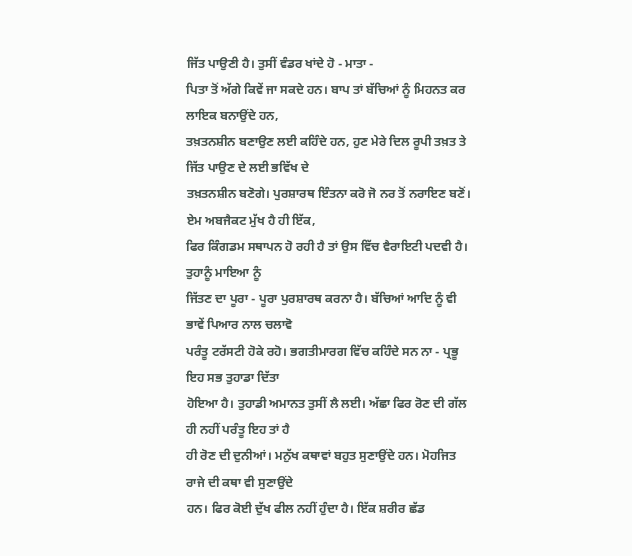ਜਿੱਤ ਪਾਉਣੀ ਹੈ। ਤੁਸੀਂ ਵੰਡਰ ਖਾਂਦੇ ਹੋ - ਮਾਤਾ -
ਪਿਤਾ ਤੋਂ ਅੱਗੇ ਕਿਵੇਂ ਜਾ ਸਕਦੇ ਹਨ। ਬਾਪ ਤਾਂ ਬੱਚਿਆਂ ਨੂੰ ਮਿਹਨਤ ਕਰ ਲਾਇਕ ਬਨਾਉਂਦੇ ਹਨ,
ਤਖ਼ਤਨਸ਼ੀਨ ਬਣਾਉਣ ਲਈ ਕਹਿੰਦੇ ਹਨ, ਹੁਣ ਮੇਰੇ ਦਿਲ ਰੂਪੀ ਤਖ਼ਤ ਤੇ ਜਿੱਤ ਪਾਉਣ ਦੇ ਲਈ ਭਵਿੱਖ ਦੇ
ਤਖ਼ਤਨਸ਼ੀਨ ਬਣੋਗੇ। ਪੁਰਸ਼ਾਰਥ ਇੰਤਨਾ ਕਰੋ ਜੋ ਨਰ ਤੋਂ ਨਰਾਇਣ ਬਣੋਂ। ਏਮ ਅਬਜੈਕਟ ਮੁੱਖ ਹੈ ਹੀ ਇੱਕ,
ਫਿਰ ਕਿੰਗਡਮ ਸਥਾਪਨ ਹੋ ਰਹੀ ਹੈ ਤਾਂ ਉਸ ਵਿੱਚ ਵੈਰਾਇਟੀ ਪਦਵੀ ਹੈ।
ਤੁਹਾਨੂੰ ਮਾਇਆ ਨੂੰ
ਜਿੱਤਣ ਦਾ ਪੂਰਾ - ਪੂਰਾ ਪੁਰਸ਼ਾਰਥ ਕਰਨਾ ਹੈ। ਬੱਚਿਆਂ ਆਦਿ ਨੂੰ ਵੀ ਭਾਵੇਂ ਪਿਆਰ ਨਾਲ ਚਲਾਵੋ
ਪਰੰਤੂ ਟਰੱਸਟੀ ਹੋਕੇ ਰਹੋ। ਭਗਤੀਮਾਰਗ ਵਿੱਚ ਕਹਿੰਦੇ ਸਨ ਨਾ - ਪ੍ਰਭੂ ਇਹ ਸਭ ਤੁਹਾਡਾ ਦਿੱਤਾ
ਹੋਇਆ ਹੈ। ਤੁਹਾਡੀ ਅਮਾਨਤ ਤੁਸੀਂ ਲੈ ਲਈ। ਅੱਛਾ ਫਿਰ ਰੋਣ ਦੀ ਗੱਲ ਹੀ ਨਹੀਂ ਪਰੰਤੂ ਇਹ ਤਾਂ ਹੈ
ਹੀ ਰੋਣ ਦੀ ਦੁਨੀਆਂ। ਮਨੁੱਖ ਕਥਾਵਾਂ ਬਹੁਤ ਸੁਣਾਉਂਦੇ ਹਨ। ਮੋਹਜਿਤ ਰਾਜੇ ਦੀ ਕਥਾ ਵੀ ਸੁਣਾਉਂਦੇ
ਹਨ। ਫਿਰ ਕੋਈ ਦੁੱਖ ਫੀਲ ਨਹੀਂ ਹੁੰਦਾ ਹੈ। ਇੱਕ ਸ਼ਰੀਰ ਛੱਡ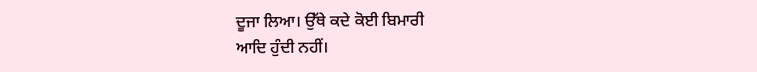ਦੂਜਾ ਲਿਆ। ਉੱਥੇ ਕਦੇ ਕੋਈ ਬਿਮਾਰੀ
ਆਦਿ ਹੁੰਦੀ ਨਹੀਂ।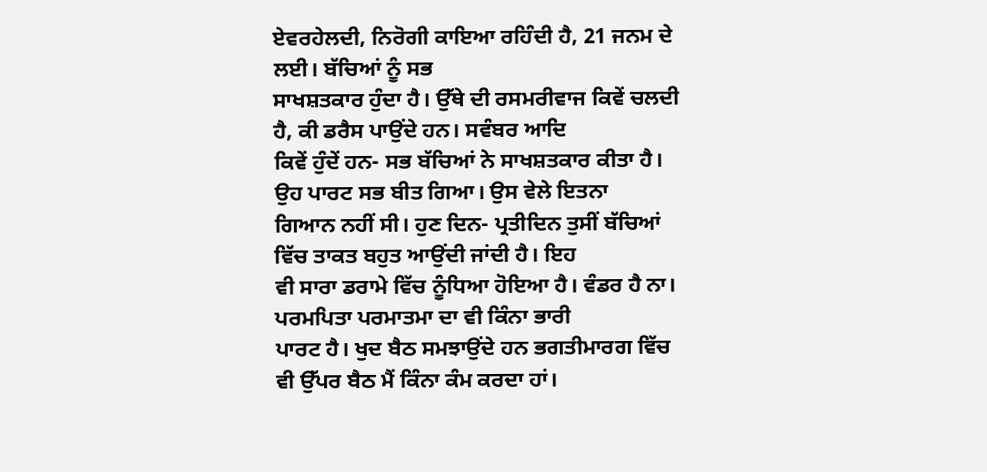ਏਵਰਹੇਲਦੀ, ਨਿਰੋਗੀ ਕਾਇਆ ਰਹਿੰਦੀ ਹੈ, 21 ਜਨਮ ਦੇ ਲਈ। ਬੱਚਿਆਂ ਨੂੰ ਸਭ
ਸਾਖਸ਼ਤਕਾਰ ਹੁੰਦਾ ਹੈ। ਉੱਥੇ ਦੀ ਰਸਮਰੀਵਾਜ ਕਿਵੇਂ ਚਲਦੀ ਹੈ, ਕੀ ਡਰੈਸ ਪਾਉਂਦੇ ਹਨ। ਸਵੰਬਰ ਆਦਿ
ਕਿਵੇਂ ਹੁੰਦੇਂ ਹਨ- ਸਭ ਬੱਚਿਆਂ ਨੇ ਸਾਖਸ਼ਤਕਾਰ ਕੀਤਾ ਹੈ। ਉਹ ਪਾਰਟ ਸਭ ਬੀਤ ਗਿਆ। ਉਸ ਵੇਲੇ ਇਤਨਾ
ਗਿਆਨ ਨਹੀਂ ਸੀ। ਹੁਣ ਦਿਨ- ਪ੍ਰਤੀਦਿਨ ਤੁਸੀਂ ਬੱਚਿਆਂ ਵਿੱਚ ਤਾਕਤ ਬਹੁਤ ਆਉਂਦੀ ਜਾਂਦੀ ਹੈ। ਇਹ
ਵੀ ਸਾਰਾ ਡਰਾਮੇ ਵਿੱਚ ਨੂੰਧਿਆ ਹੋਇਆ ਹੈ। ਵੰਡਰ ਹੈ ਨਾ। ਪਰਮਪਿਤਾ ਪਰਮਾਤਮਾ ਦਾ ਵੀ ਕਿੰਨਾ ਭਾਰੀ
ਪਾਰਟ ਹੈ। ਖੁਦ ਬੈਠ ਸਮਝਾਉਂਦੇ ਹਨ ਭਗਤੀਮਾਰਗ ਵਿੱਚ ਵੀ ਉੱਪਰ ਬੈਠ ਮੈਂ ਕਿੰਨਾ ਕੰਮ ਕਰਦਾ ਹਾਂ।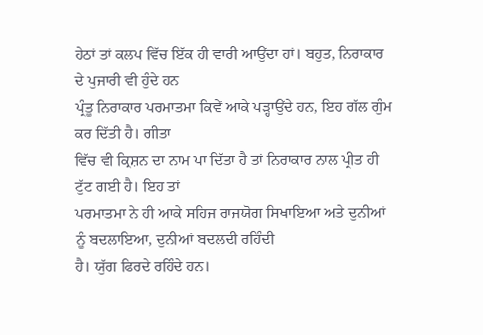ਹੇਠਾਂ ਤਾਂ ਕਲਪ ਵਿੱਚ ਇੱਕ ਹੀ ਵਾਰੀ ਆਉਂਦਾ ਹਾਂ। ਬਹੁਤ, ਨਿਰਾਕਾਰ ਦੇ ਪੁਜਾਰੀ ਵੀ ਹੁੰਦੇ ਹਨ
ਪ੍ਰੰਤੂ ਨਿਰਾਕਾਰ ਪਰਮਾਤਮਾ ਕਿਵੇਂ ਆਕੇ ਪੜ੍ਹਾਉਂਦੇ ਹਨ, ਇਹ ਗੱਲ ਗੁੰਮ ਕਰ ਦਿੱਤੀ ਹੈ। ਗੀਤਾ
ਵਿੱਚ ਵੀ ਕ੍ਰਿਸ਼ਨ ਦਾ ਨਾਮ ਪਾ ਦਿੱਤਾ ਹੈ ਤਾਂ ਨਿਰਾਕਾਰ ਨਾਲ ਪ੍ਰੀਤ ਹੀ ਟੁੱਟ ਗਈ ਹੈ। ਇਹ ਤਾਂ
ਪਰਮਾਤਮਾ ਨੇ ਹੀ ਆਕੇ ਸਹਿਜ ਰਾਜਯੋਗ ਸਿਖਾਇਆ ਅਤੇ ਦੁਨੀਆਂ ਨੂੰ ਬਦਲਾਇਆ, ਦੁਨੀਆਂ ਬਦਲਦੀ ਰਹਿੰਦੀ
ਹੈ। ਯੁੱਗ ਫਿਰਦੇ ਰਹਿੰਦੇ ਹਨ।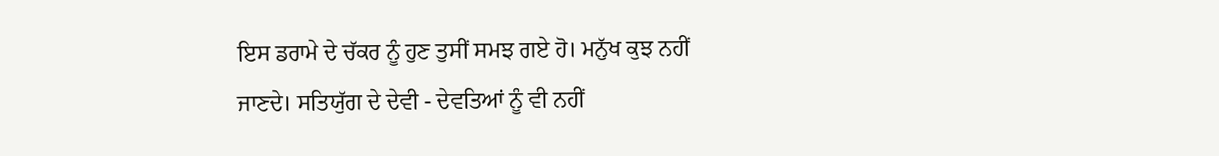ਇਸ ਡਰਾਮੇ ਦੇ ਚੱਕਰ ਨੂੰ ਹੁਣ ਤੁਸੀਂ ਸਮਝ ਗਏ ਹੋ। ਮਨੁੱਖ ਕੁਝ ਨਹੀਂ
ਜਾਣਦੇ। ਸਤਿਯੁੱਗ ਦੇ ਦੇਵੀ - ਦੇਵਤਿਆਂ ਨੂੰ ਵੀ ਨਹੀਂ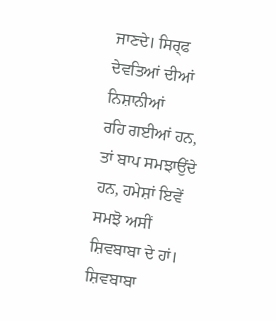ਜਾਣਦੇ। ਸਿਰ੍ਫ ਦੇਵਤਿਆਂ ਦੀਆਂ ਨਿਸ਼ਾਨੀਆਂ
ਰਹਿ ਗਈਆਂ ਹਨ, ਤਾਂ ਬਾਪ ਸਮਝਾਉਂਦੇ ਹਨ, ਹਮੇਸ਼ਾਂ ਇਵੇਂ ਸਮਝੋ ਅਸੀਂ ਸ਼ਿਵਬਾਬਾ ਦੇ ਹਾਂ। ਸ਼ਿਵਬਾਬਾ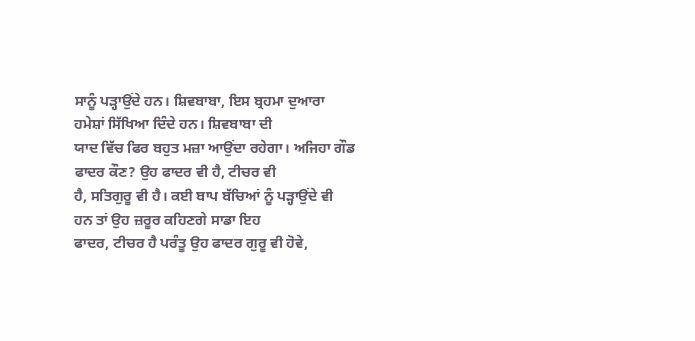ਸਾਨੂੰ ਪੜ੍ਹਾਉਂਦੇ ਹਨ। ਸ਼ਿਵਬਾਬਾ, ਇਸ ਬ੍ਰਹਮਾ ਦੁਆਰਾ ਹਮੇਸ਼ਾਂ ਸਿੱਖਿਆ ਦਿੰਦੇ ਹਨ। ਸ਼ਿਵਬਾਬਾ ਦੀ
ਯਾਦ ਵਿੱਚ ਫਿਰ ਬਹੁਤ ਮਜ਼ਾ ਆਉਂਦਾ ਰਹੇਗਾ। ਅਜਿਹਾ ਗੌਡ ਫਾਦਰ ਕੌਣ? ਉਹ ਫਾਦਰ ਵੀ ਹੈ, ਟੀਚਰ ਵੀ
ਹੈ, ਸਤਿਗੁਰੂ ਵੀ ਹੈ। ਕਈ ਬਾਪ ਬੱਚਿਆਂ ਨੂੰ ਪੜ੍ਹਾਉਂਦੇ ਵੀ ਹਨ ਤਾਂ ਉਹ ਜ਼ਰੂਰ ਕਹਿਣਗੇ ਸਾਡਾ ਇਹ
ਫਾਦਰ, ਟੀਚਰ ਹੈ ਪਰੰਤੂ ਉਹ ਫਾਦਰ ਗੁਰੂ ਵੀ ਹੋਵੇ,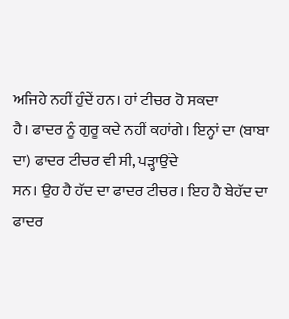ਅਜਿਹੇ ਨਹੀਂ ਹੁੰਦੇਂ ਹਨ। ਹਾਂ ਟੀਚਰ ਹੋ ਸਕਦਾ
ਹੈ। ਫਾਦਰ ਨੂੰ ਗੁਰੂ ਕਦੇ ਨਹੀਂ ਕਹਾਂਗੇ। ਇਨ੍ਹਾਂ ਦਾ (ਬਾਬਾ ਦਾ) ਫਾਦਰ ਟੀਚਰ ਵੀ ਸੀ, ਪੜ੍ਹਾਉਂਦੇ
ਸਨ। ਉਹ ਹੈ ਹੱਦ ਦਾ ਫਾਦਰ ਟੀਚਰ। ਇਹ ਹੈ ਬੇਹੱਦ ਦਾ ਫਾਦਰ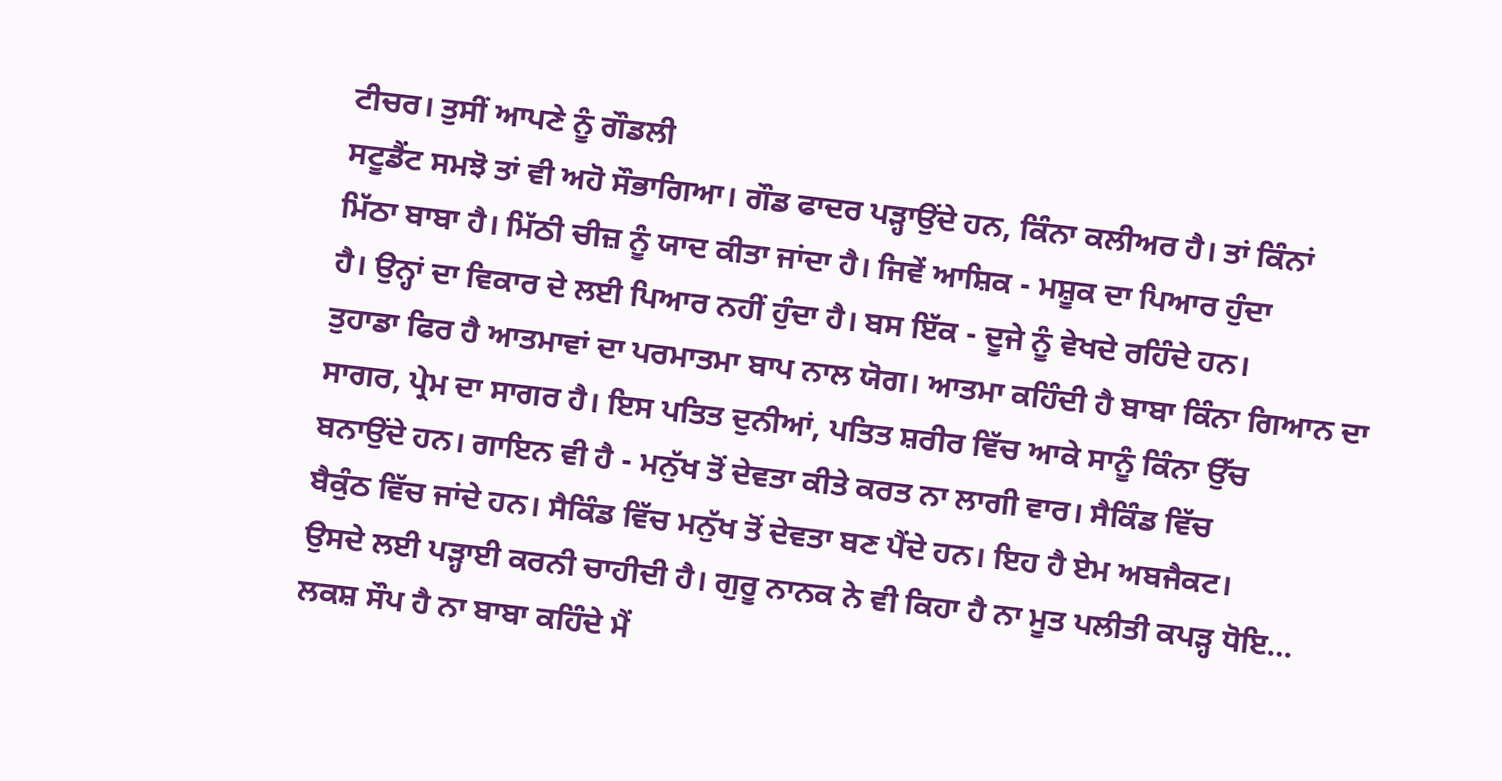ਟੀਚਰ। ਤੁਸੀਂ ਆਪਣੇ ਨੂੰ ਗੌਡਲੀ
ਸਟੂਡੈਂਟ ਸਮਝੋ ਤਾਂ ਵੀ ਅਹੋ ਸੌਭਾਗਿਆ। ਗੌਡ ਫਾਦਰ ਪੜ੍ਹਾਉਂਦੇ ਹਨ, ਕਿੰਨਾ ਕਲੀਅਰ ਹੈ। ਤਾਂ ਕਿੰਨਾਂ
ਮਿੱਠਾ ਬਾਬਾ ਹੈ। ਮਿੱਠੀ ਚੀਜ਼ ਨੂੰ ਯਾਦ ਕੀਤਾ ਜਾਂਦਾ ਹੈ। ਜਿਵੇਂ ਆਸ਼ਿਕ - ਮਸ਼ੂਕ ਦਾ ਪਿਆਰ ਹੁੰਦਾ
ਹੈ। ਉਨ੍ਹਾਂ ਦਾ ਵਿਕਾਰ ਦੇ ਲਈ ਪਿਆਰ ਨਹੀਂ ਹੁੰਦਾ ਹੈ। ਬਸ ਇੱਕ - ਦੂਜੇ ਨੂੰ ਵੇਖਦੇ ਰਹਿੰਦੇ ਹਨ।
ਤੁਹਾਡਾ ਫਿਰ ਹੈ ਆਤਮਾਵਾਂ ਦਾ ਪਰਮਾਤਮਾ ਬਾਪ ਨਾਲ ਯੋਗ। ਆਤਮਾ ਕਹਿੰਦੀ ਹੈ ਬਾਬਾ ਕਿੰਨਾ ਗਿਆਨ ਦਾ
ਸਾਗਰ, ਪ੍ਰੇਮ ਦਾ ਸਾਗਰ ਹੈ। ਇਸ ਪਤਿਤ ਦੁਨੀਆਂ, ਪਤਿਤ ਸ਼ਰੀਰ ਵਿੱਚ ਆਕੇ ਸਾਨੂੰ ਕਿੰਨਾ ਉੱਚ
ਬਨਾਉਂਦੇ ਹਨ। ਗਾਇਨ ਵੀ ਹੈ - ਮਨੁੱਖ ਤੋਂ ਦੇਵਤਾ ਕੀਤੇ ਕਰਤ ਨਾ ਲਾਗੀ ਵਾਰ। ਸੈਕਿੰਡ ਵਿੱਚ
ਬੈਕੁੰਠ ਵਿੱਚ ਜਾਂਦੇ ਹਨ। ਸੈਕਿੰਡ ਵਿੱਚ ਮਨੁੱਖ ਤੋਂ ਦੇਵਤਾ ਬਣ ਪੈਂਦੇ ਹਨ। ਇਹ ਹੈ ਏਮ ਅਬਜੈਕਟ।
ਉਸਦੇ ਲਈ ਪੜ੍ਹਾਈ ਕਰਨੀ ਚਾਹੀਦੀ ਹੈ। ਗੁਰੂ ਨਾਨਕ ਨੇ ਵੀ ਕਿਹਾ ਹੈ ਨਾ ਮੂਤ ਪਲੀਤੀ ਕਪੜ੍ਹ ਧੋਇ…
ਲਕਸ਼ ਸੌਪ ਹੈ ਨਾ ਬਾਬਾ ਕਹਿੰਦੇ ਮੈਂ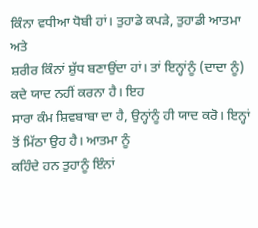ਕਿੰਨਾ ਵਧੀਆ ਧੋਬੀ ਹਾਂ। ਤੁਹਾਡੇ ਕਪੜੇ, ਤੁਹਾਡੀ ਆਤਮਾ ਅਤੇ
ਸ਼ਰੀਰ ਕਿੰਨਾਂ ਸ਼ੁੱਧ ਬਣਾਉਂਦਾ ਹਾਂ। ਤਾਂ ਇਨ੍ਹਾਂਨੂੰ (ਦਾਦਾ ਨੂੰ) ਕਦੇ ਯਾਦ ਨਹੀਂ ਕਰਨਾ ਹੈ। ਇਹ
ਸਾਰਾ ਕੰਮ ਸ਼ਿਵਬਾਬਾ ਦਾ ਹੈ, ਉਨ੍ਹਾਂਨੂੰ ਹੀ ਯਾਦ ਕਰੋ। ਇਨ੍ਹਾਂ ਤੋਂ ਮਿੱਠਾ ਉਹ ਹੈ। ਆਤਮਾ ਨੂੰ
ਕਹਿੰਦੇ ਹਨ ਤੁਹਾਨੂੰ ਇੰਨਾਂ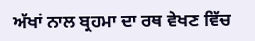ਅੱਖਾਂ ਨਾਲ ਬ੍ਰਹਮਾ ਦਾ ਰਥ ਵੇਖਣ ਵਿੱਚ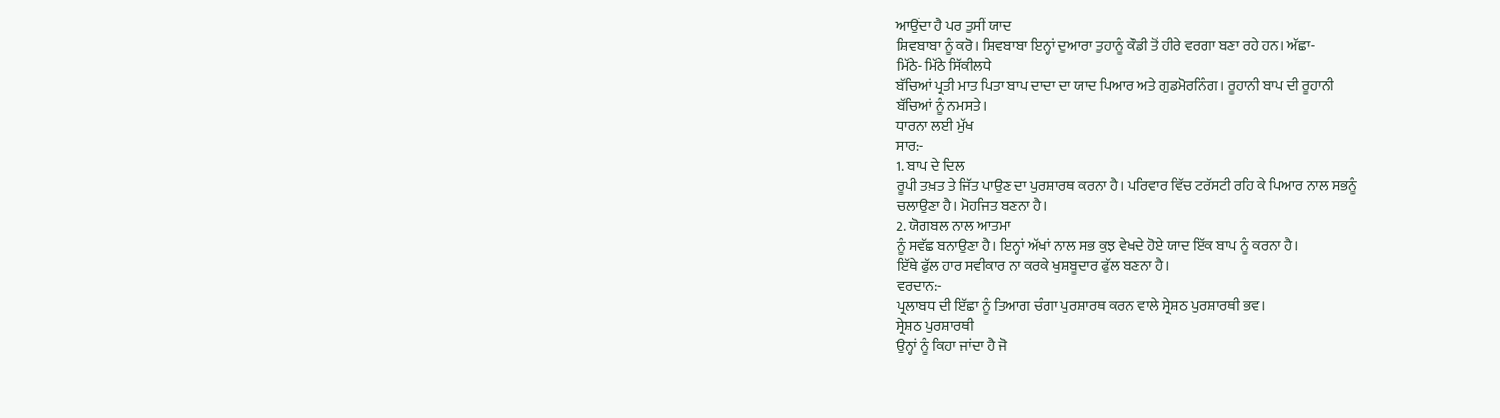ਆਉਂਦਾ ਹੈ ਪਰ ਤੁਸੀਂ ਯਾਦ
ਸ਼ਿਵਬਾਬਾ ਨੂੰ ਕਰੋ। ਸ਼ਿਵਬਾਬਾ ਇਨ੍ਹਾਂ ਦੁਆਰਾ ਤੁਹਾਨੂੰ ਕੌਡੀ ਤੋਂ ਹੀਰੇ ਵਰਗਾ ਬਣਾ ਰਹੇ ਹਨ। ਅੱਛਾ-
ਮਿੱਠੇ- ਮਿੱਠੇ ਸਿੱਕੀਲਧੇ
ਬੱਚਿਆਂ ਪ੍ਰਤੀ ਮਾਤ ਪਿਤਾ ਬਾਪ ਦਾਦਾ ਦਾ ਯਾਦ ਪਿਆਰ ਅਤੇ ਗੁਡਮੋਰਨਿੰਗ। ਰੂਹਾਨੀ ਬਾਪ ਦੀ ਰੂਹਾਨੀ
ਬੱਚਿਆਂ ਨੂੰ ਨਮਸਤੇ।
ਧਾਰਨਾ ਲਈ ਮੁੱਖ
ਸਾਰ:-
1. ਬਾਪ ਦੇ ਦਿਲ
ਰੂਪੀ ਤਖ਼ਤ ਤੇ ਜਿੱਤ ਪਾਉਣ ਦਾ ਪੁਰਸ਼ਾਰਥ ਕਰਨਾ ਹੈ। ਪਰਿਵਾਰ ਵਿੱਚ ਟਰੱਸਟੀ ਰਹਿ ਕੇ ਪਿਆਰ ਨਾਲ ਸਭਨੂੰ
ਚਲਾਉਣਾ ਹੈ। ਮੋਹਜਿਤ ਬਣਨਾ ਹੈ।
2. ਯੋਗਬਲ ਨਾਲ ਆਤਮਾ
ਨੂੰ ਸਵੱਛ ਬਨਾਉਣਾ ਹੈ। ਇਨ੍ਹਾਂ ਅੱਖਾਂ ਨਾਲ ਸਭ ਕੁਝ ਵੇਖਦੇ ਹੋਏ ਯਾਦ ਇੱਕ ਬਾਪ ਨੂੰ ਕਰਨਾ ਹੈ।
ਇੱਥੇ ਫੁੱਲ ਹਾਰ ਸਵੀਕਾਰ ਨਾ ਕਰਕੇ ਖੁਸ਼ਬੂਦਾਰ ਫੁੱਲ ਬਣਨਾ ਹੈ।
ਵਰਦਾਨ:-
ਪ੍ਰਲਾਬਧ ਦੀ ਇੱਛਾ ਨੂੰ ਤਿਆਗ ਚੰਗਾ ਪੁਰਸ਼ਾਰਥ ਕਰਨ ਵਾਲੇ ਸ੍ਰੇਸ਼ਠ ਪੁਰਸ਼ਾਰਥੀ ਭਵ।
ਸ੍ਰੇਸ਼ਠ ਪੁਰਸ਼ਾਰਥੀ
ਉਨ੍ਹਾਂ ਨੂੰ ਕਿਹਾ ਜਾਂਦਾ ਹੈ ਜੋ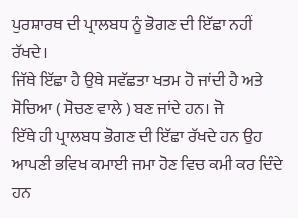ਪੁਰਸ਼ਾਰਥ ਦੀ ਪ੍ਰਾਲਬਧ ਨੂੰ ਭੋਗਣ ਦੀ ਇੱਛਾ ਨਹੀਂ ਰੱਖਦੇ।
ਜਿੱਥੇ ਇੱਛਾ ਹੈ ਉਥੇ ਸਵੱਛਤਾ ਖਤਮ ਹੋ ਜਾਂਦੀ ਹੈ ਅਤੇ ਸੋਚਿਆ ( ਸੋਚਣ ਵਾਲੇ ) ਬਣ ਜਾਂਦੇ ਹਨ। ਜੋ
ਇੱਥੇ ਹੀ ਪ੍ਰਾਲਬਧ ਭੋਗਣ ਦੀ ਇੱਛਾ ਰੱਖਦੇ ਹਨ ਉਹ ਆਪਣੀ ਭਵਿਖ ਕਮਾਈ ਜਮਾ ਹੋਣ ਵਿਚ ਕਮੀ ਕਰ ਦਿੰਦੇ
ਹਨ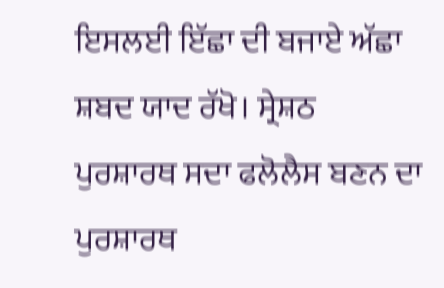ਇਸਲਈ ਇੱਛਾ ਦੀ ਬਜਾਏ ਅੱਛਾ ਸ਼ਬਦ ਯਾਦ ਰੱਖੋ। ਸ੍ਰੇਸ਼ਠ ਪੁਰਸ਼ਾਰਥ ਸਦਾ ਫਲੋਲੈਸ ਬਣਨ ਦਾ
ਪੁਰਸ਼ਾਰਥ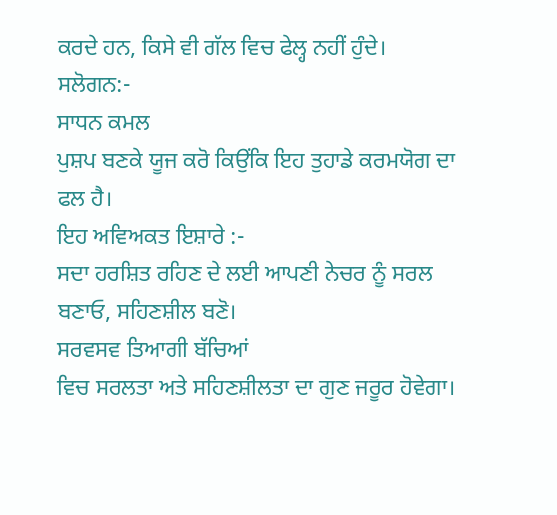ਕਰਦੇ ਹਨ, ਕਿਸੇ ਵੀ ਗੱਲ ਵਿਚ ਫੇਲ੍ਹ ਨਹੀਂ ਹੁੰਦੇ।
ਸਲੋਗਨ:-
ਸਾਧਨ ਕਮਲ
ਪੁਸ਼ਪ ਬਣਕੇ ਯੂਜ ਕਰੋ ਕਿਉਂਕਿ ਇਹ ਤੁਹਾਡੇ ਕਰਮਯੋਗ ਦਾ ਫਲ ਹੈ।
ਇਹ ਅਵਿਅਕਤ ਇਸ਼ਾਰੇ :-
ਸਦਾ ਹਰਸ਼ਿਤ ਰਹਿਣ ਦੇ ਲਈ ਆਪਣੀ ਨੇਚਰ ਨੂੰ ਸਰਲ ਬਣਾਓ, ਸਹਿਣਸ਼ੀਲ ਬਣੋ।
ਸਰਵਸਵ ਤਿਆਗੀ ਬੱਚਿਆਂ
ਵਿਚ ਸਰਲਤਾ ਅਤੇ ਸਹਿਣਸ਼ੀਲਤਾ ਦਾ ਗੁਣ ਜਰੂਰ ਹੋਵੇਗਾ।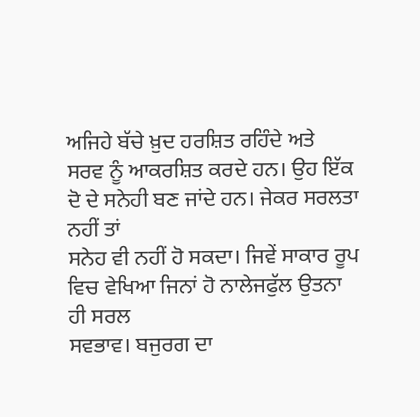ਅਜਿਹੇ ਬੱਚੇ ਖ਼ੁਦ ਹਰਸ਼ਿਤ ਰਹਿੰਦੇ ਅਤੇ
ਸਰਵ ਨੂੰ ਆਕਰਸ਼ਿਤ ਕਰਦੇ ਹਨ। ਉਹ ਇੱਕ ਦੋ ਦੇ ਸਨੇਹੀ ਬਣ ਜਾਂਦੇ ਹਨ। ਜੇਕਰ ਸਰਲਤਾ ਨਹੀਂ ਤਾਂ
ਸਨੇਹ ਵੀ ਨਹੀਂ ਹੋ ਸਕਦਾ। ਜਿਵੇਂ ਸਾਕਾਰ ਰੂਪ ਵਿਚ ਵੇਖਿਆ ਜਿਨਾਂ ਹੋ ਨਾਲੇਜਫੁੱਲ ਉਤਨਾ ਹੀ ਸਰਲ
ਸਵਭਾਵ। ਬਜੁਰਗ ਦਾ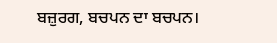ਬਜ਼ੁਰਗ, ਬਚਪਨ ਦਾ ਬਚਪਨ।